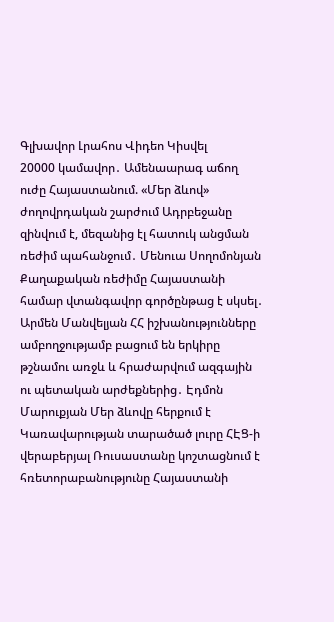Գլխավոր Լրահոս Վիդեո Կիսվել
20000 կամավոր․ Ամենաարագ աճող ուժը Հայաստանում. «Մեր ձևով» ժողովրդական շարժում Ադրբեջանը զինվում է, մեզանից էլ հատուկ անցման ռեժիմ պահանջում․ Մենուա Սողոմոնյան Քաղաքական ռեժիմը Հայաստանի համար վտանգավոր գործընթաց է սկսել․ Արմեն Մանվելյան ՀՀ իշխանությունները ամբողջությամբ բացում են երկիրը թշնամու առջև և հրաժարվում ազգային ու պետական արժեքներից․ Էդմոն Մարուքյան Մեր ձևովը հերքում է Կառավարության տարածած լուրը ՀԷՑ-ի վերաբերյալ Ռուսաստանը կոշտացնում է հռետորաբանությունը Հայաստանի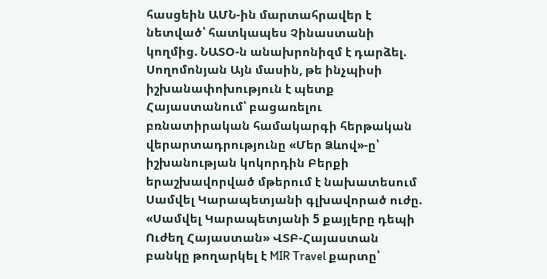հասցեին ԱՄՆ-ին մարտահրավեր է նետված՝ հատկապես Չինաստանի կողմից. ՆԱՏՕ-ն անախրոնիզմ է դարձել. Սողոմոնյան Այն մասին, թե ինչպիսի իշխանափոխություն է պետք Հայաստանում՝ բացառելու բռնատիրական համակարգի հերթական վերարտադրությունը «Մեր Ձևով»-ը՝ իշխանության կոկորդին Բերքի երաշխավորված մթերում է նախատեսում Սամվել Կարապետյանի գլխավորած ուժը. «Սամվել Կարապետյանի 5 քայլերը դեպի Ուժեղ Հայաստան» ՎՏԲ-Հայաստան բանկը թողարկել է MIR Travel քարտը՝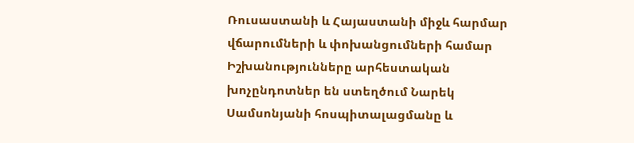Ռուսաստանի և Հայաստանի միջև հարմար վճարումների և փոխանցումների համար Իշխանությունները արհեստական խոչընդոտներ են ստեղծում Նարեկ Սամսոնյանի հոսպիտալացմանը և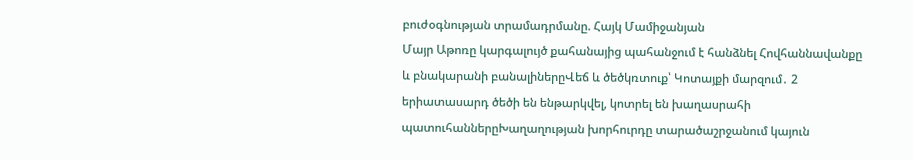բուժօգնության տրամադրմանը. Հայկ Մամիջանյան
Մայր Աթոռը կարգալույծ քահանայից պահանջում է հանձնել Հովհաննավանքը և բնակարանի բանալիներըՎեճ և ծեծկռտուք՝ Կոտայքի մարզում․ 2 երիատասարդ ծեծի են ենթարկվել, կոտրել են խաղասրահի պատուհաններըԽաղաղության խորհուրդը տարածաշրջանում կայուն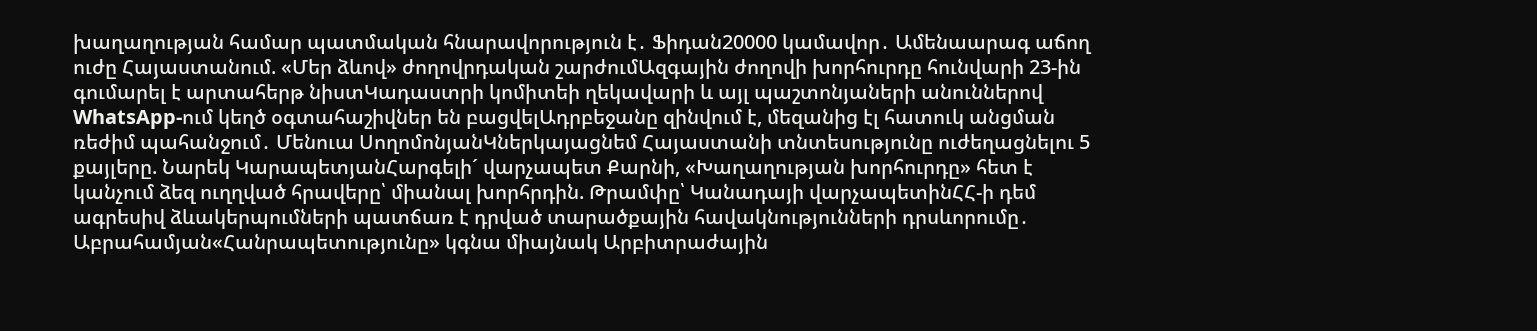խաղաղության համար պատմական հնարավորություն է․ Ֆիդան20000 կամավոր․ Ամենաարագ աճող ուժը Հայաստանում. «Մեր ձևով» ժողովրդական շարժումԱզգային ժողովի խորհուրդը հունվարի 23-ին գումարել է արտահերթ նիստԿադաստրի կոմիտեի ղեկավարի և այլ պաշտոնյաների անուններով WhatsApp-ում կեղծ օգտահաշիվներ են բացվելԱդրբեջանը զինվում է, մեզանից էլ հատուկ անցման ռեժիմ պահանջում․ Մենուա ՍողոմոնյանԿներկայացնեմ Հայաստանի տնտեսությունը ուժեղացնելու 5 քայլերը. Նարեկ ԿարապետյանՀարգելի´ վարչապետ Քարնի, «Խաղաղության խորհուրդը» հետ է կանչում ձեզ ուղղված հրավերը՝ միանալ խորհրդին. Թրամփը՝ Կանադայի վարչապետինՀՀ-ի դեմ ագրեսիվ ձևակերպումների պատճառ է դրված տարածքային հավակնությունների դրսևորումը․ Աբրահամյան«Հանրապետությունը» կգնա միայնակ Արբիտրաժային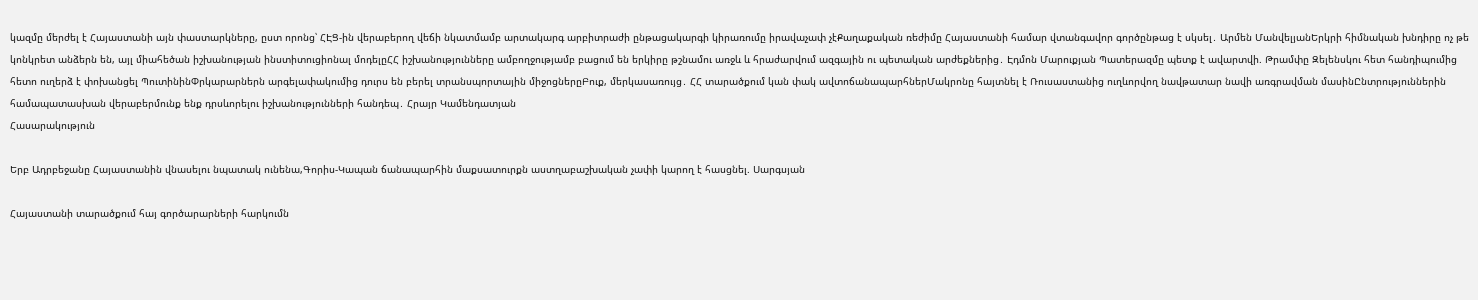կազմը մերժել է Հայաստանի այն փաստարկները, ըստ որոնց՝ ՀԷՑ-ին վերաբերող վեճի նկատմամբ արտակարգ արբիտրաժի ընթացակարգի կիրառումը իրավաչափ չէՔաղաքական ռեժիմը Հայաստանի համար վտանգավոր գործընթաց է սկսել․ Արմեն ՄանվելյանԵրկրի հիմնական խնդիրը ոչ թե կոնկրետ անձերն են, այլ միահեծան իշխանության ինստիտուցիոնալ մոդելըՀՀ իշխանությունները ամբողջությամբ բացում են երկիրը թշնամու առջև և հրաժարվում ազգային ու պետական արժեքներից․ Էդմոն Մարուքյան Պատերազմը պետք է ավարտվի. Թրամփը Զելենսկու հետ հանդիպումից հետո ուղերձ է փոխանցել ՊուտինինՓրկարարներն արգելափակումից դուրս են բերել տրանսպորտային միջոցներըԲուք, մերկասառույց․ ՀՀ տարածքում կան փակ ավտոճանապարհներՄակրոնը հայտնել է Ռուսաստանից ուղևորվող նավթատար նավի առգրավման մասինԸնտրություններին համապատասխան վերաբերմունք ենք դրսևորելու իշխանությունների հանդեպ․ Հրայր Կամենդատյան
Հասարակություն

Երբ Ադրբեջանը Հայաստանին վնասելու նպատակ ունենա,Գորիս-Կապան ճանապարհին մաքսատուրքն աստղաբաշխական չափի կարող է հասցնել. Սարգսյան

Հայաստանի տարածքում հայ գործարարների հարկումն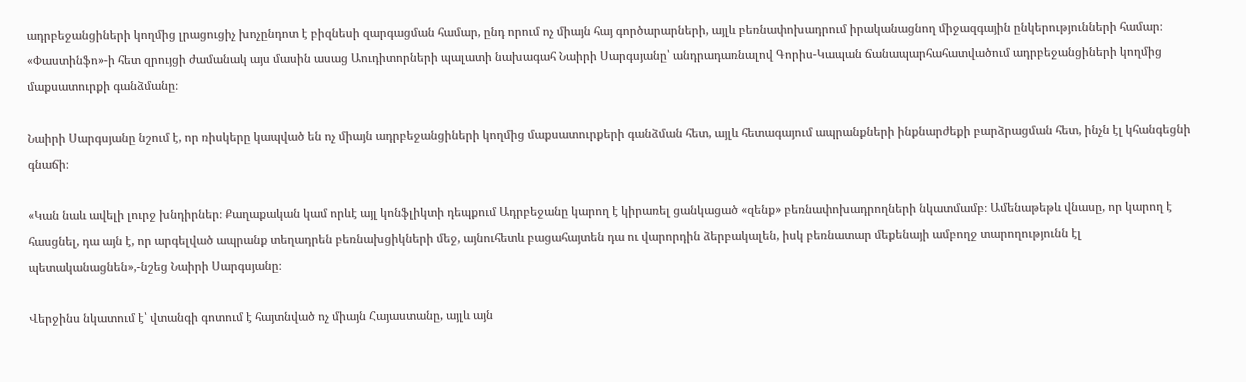ադրբեջանցիների կողմից լրացուցիչ խոչընդոտ է բիզնեսի զարգացման համար, ընդ որում ոչ միայն հայ գործարարների, այլև բեռնափոխադրում իրականացնող միջազգային ընկերությունների համար։ «Փաստինֆո»-ի հետ զրույցի ժամանակ այս մասին ասաց Աուդիտորների պալատի նախագահ Նաիրի Սարգսյանը՝ անդրադառնալով Գորիս-Կապան ճանապարհահատվածում ադրբեջանցիների կողմից մաքսատուրքի գանձմանը։

Նաիրի Սարգսյանը նշում է, որ ռիսկերը կապված են ոչ միայն ադրբեջանցիների կողմից մաքսատուրքերի գանձման հետ, այլև հետագայում ապրանքների ինքնարժեքի բարձրացման հետ, ինչն էլ կհանգեցնի գնաճի։

«Կան նաև ավելի լուրջ խնդիրներ։ Քաղաքական կամ որևէ այլ կոնֆլիկտի դեպքում Ադրբեջանը կարող է կիրառել ցանկացած «զենք» բեռնափոխադրողների նկատմամբ։ Ամենաթեթև վնասը, որ կարող է հասցնել, դա այն է, որ արգելված ապրանք տեղադրեն բեռնախցիկների մեջ, այնուհետև բացահայտեն դա ու վարորդին ձերբակալեն, իսկ բեռնատար մեքենայի ամբողջ տարողությունն էլ պետականացնեն»,-նշեց Նաիրի Սարգսյանը։

Վերջինս նկատում է՝ վտանգի գոտում է հայտնված ոչ միայն Հայաստանը, այլև այն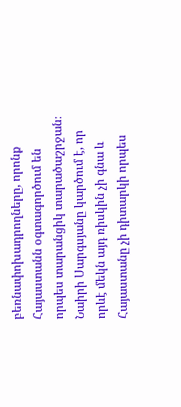բեռնափոխադրողները, որոնք Հայաստանն օգտագործում են որպես տարանցիկ տարածաշրջան։ Նաիրի Սարգսյանը կարծում է, որ որևէ մեկն այդ ռիսկին չի գնա և Հայաստանը չի դիտարկի որպես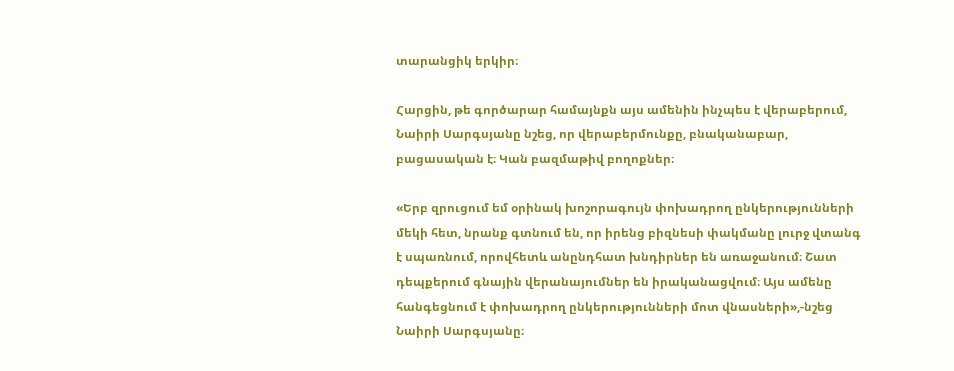տարանցիկ երկիր։

Հարցին, թե գործարար համայնքն այս ամենին ինչպես է վերաբերում, Նաիրի Սարգսյանը նշեց, որ վերաբերմունքը, բնականաբար, բացասական է։ Կան բազմաթիվ բողոքներ։

«Երբ զրուցում եմ օրինակ խոշորագույն փոխադրող ընկերությունների մեկի հետ, նրանք գտնում են, որ իրենց բիզնեսի փակմանը լուրջ վտանգ է սպառնում, որովհետև անընդհատ խնդիրներ են առաջանում։ Շատ դեպքերում գնային վերանայումներ են իրականացվում։ Այս ամենը հանգեցնում է փոխադրող ընկերությունների մոտ վնասների»,-նշեց Նաիրի Սարգսյանը։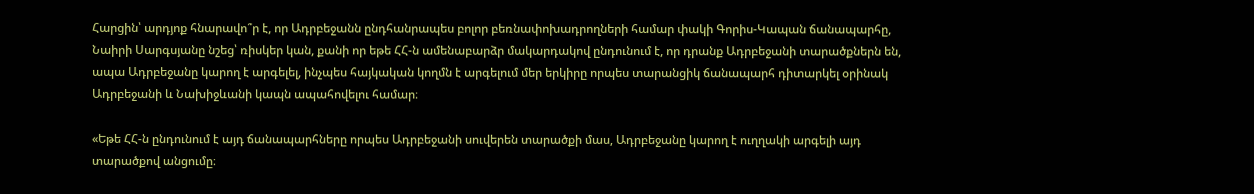Հարցին՝ արդյոք հնարավո՞ր է, որ Ադրբեջանն ընդհանրապես բոլոր բեռնափոխադրողների համար փակի Գորիս-Կապան ճանապարհը, Նաիրի Սարգսյանը նշեց՝ ռիսկեր կան, քանի որ եթե ՀՀ-ն ամենաբարձր մակարդակով ընդունում է, որ դրանք Ադրբեջանի տարածքներն են, ապա Ադրբեջանը կարող է արգելել, ինչպես հայկական կողմն է արգելում մեր երկիրը որպես տարանցիկ ճանապարհ դիտարկել օրինակ Ադրբեջանի և Նախիջևանի կապն ապահովելու համար։

«Եթե ՀՀ-ն ընդունում է այդ ճանապարհները որպես Ադրբեջանի սուվերեն տարածքի մաս, Ադրբեջանը կարող է ուղղակի արգելի այդ տարածքով անցումը։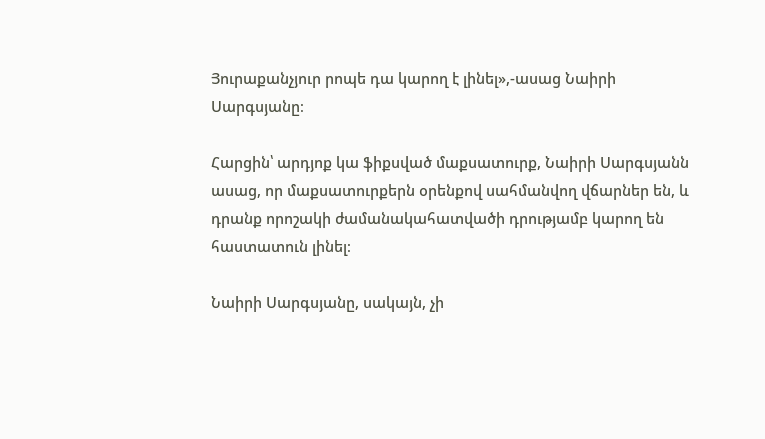Յուրաքանչյուր րոպե դա կարող է լինել»,-ասաց Նաիրի Սարգսյանը։

Հարցին՝ արդյոք կա ֆիքսված մաքսատուրք, Նաիրի Սարգսյանն ասաց, որ մաքսատուրքերն օրենքով սահմանվող վճարներ են, և դրանք որոշակի ժամանակահատվածի դրությամբ կարող են հաստատուն լինել։

Նաիրի Սարգսյանը, սակայն, չի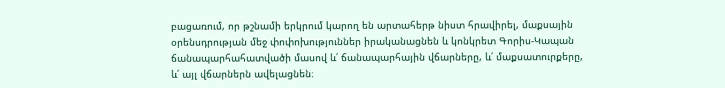բացառում, որ թշնամի երկրում կարող են արտահերթ նիստ հրավիրել, մաքսային օրենսդրության մեջ փոփոխություններ իրականացնեն և կոնկրետ Գորիս-Կապան ճանապարհահատվածի մասով և՛ ճանապարհային վճարները, և՛ մաքսատուրքերը, և՛ այլ վճարներն ավելացնեն։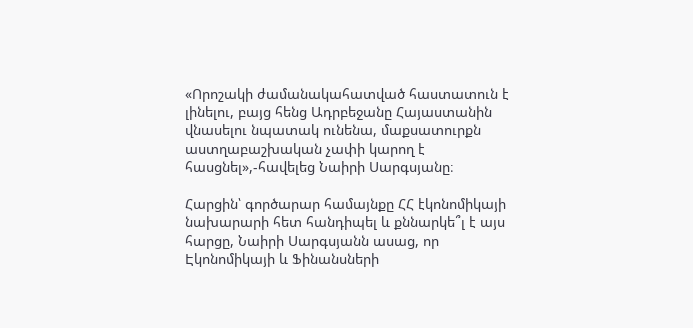«Որոշակի ժամանակահատված հաստատուն է լինելու, բայց հենց Ադրբեջանը Հայաստանին վնասելու նպատակ ունենա, մաքսատուրքն աստղաբաշխական չափի կարող է հասցնել»,-հավելեց Նաիրի Սարգսյանը։

Հարցին՝ գործարար համայնքը ՀՀ էկոնոմիկայի նախարարի հետ հանդիպել և քննարկե՞լ է այս հարցը, Նաիրի Սարգսյանն ասաց, որ Էկոնոմիկայի և Ֆինանսների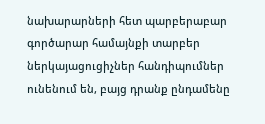նախարարների հետ պարբերաբար գործարար համայնքի տարբեր ներկայացուցիչներ հանդիպումներ ունենում են, բայց դրանք ընդամենը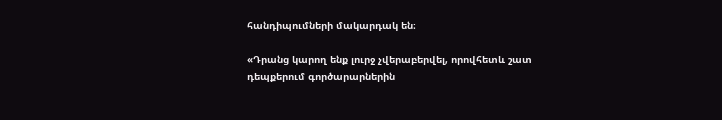հանդիպումների մակարդակ են։

«Դրանց կարող ենք լուրջ չվերաբերվել, որովհետև շատ դեպքերում գործարարներին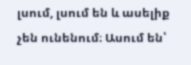լսում, լսում են և ասելիք չեն ունենում։ Ասում են՝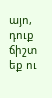այո, դուք ճիշտ եք ու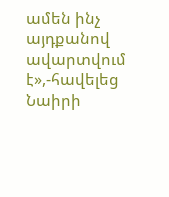ամեն ինչ այդքանով ավարտվում է»,-հավելեց Նաիրի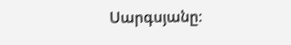Սարգսյանը։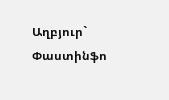Աղբյուր` Փաստինֆո